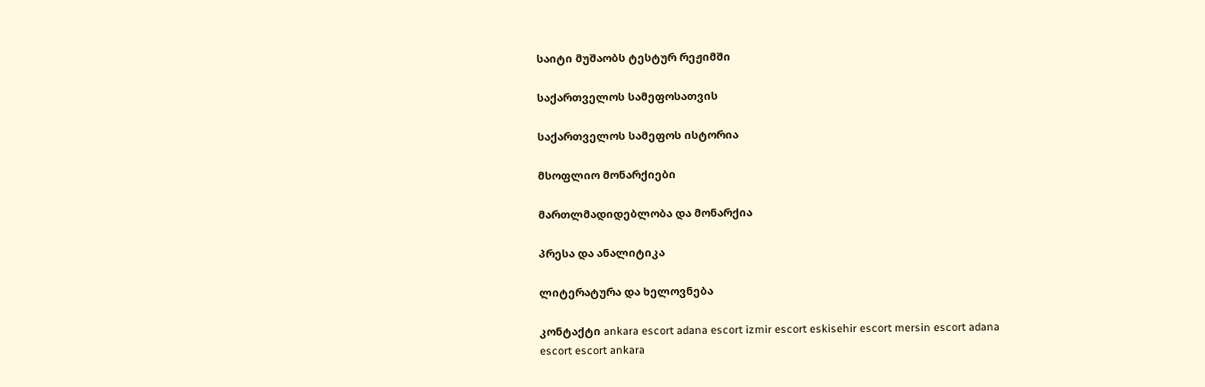საიტი მუშაობს ტესტურ რეჟიმში

საქართველოს სამეფოსათვის

საქართველოს სამეფოს ისტორია

მსოფლიო მონარქიები

მართლმადიდებლობა და მონარქია

პრესა და ანალიტიკა

ლიტერატურა და ხელოვნება

კონტაქტი ankara escort adana escort izmir escort eskisehir escort mersin escort adana escort escort ankara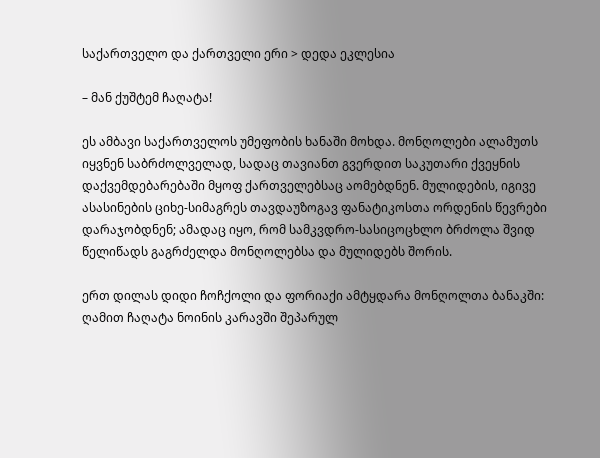საქართველო და ქართველი ერი > დედა ეკლესია

– მან ქუშტემ ჩაღატა!

ეს ამბავი საქართველოს უმეფობის ხანაში მოხდა. მონღოლები ალამუთს იყვნენ საბრძოლველად, სადაც თავიანთ გვერდით საკუთარი ქვეყნის დაქვემდებარებაში მყოფ ქართველებსაც აომებდნენ. მულიდების, იგივე ასასინების ციხე-სიმაგრეს თავდაუზოგავ ფანატიკოსთა ორდენის წევრები დარაჯობდნენ; ამადაც იყო, რომ სამკვდრო-სასიცოცხლო ბრძოლა შვიდ წელიწადს გაგრძელდა მონღოლებსა და მულიდებს შორის.

ერთ დილას დიდი ჩოჩქოლი და ფორიაქი ამტყდარა მონღოლთა ბანაკში: ღამით ჩაღატა ნოინის კარავში შეპარულ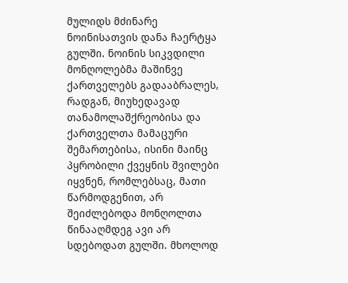მულიდს მძინარე ნოინისათვის დანა ჩაერტყა გულში. ნოინის სიკვდილი მონღოლებმა მაშინვე ქართველებს გადააბრალეს, რადგან, მიუხედავად თანამოლაშქრეობისა და ქართველთა მამაცური შემართებისა, ისინი მაინც პყრობილი ქვეყნის შვილები იყვნენ, რომლებსაც, მათი წარმოდგენით, არ შეიძლებოდა მონღოლთა წინააღმდეგ ავი არ სდებოდათ გულში. მხოლოდ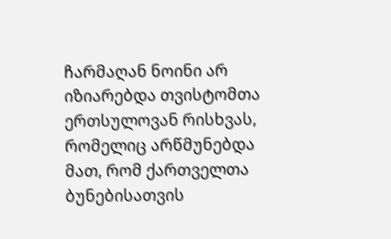ჩარმაღან ნოინი არ იზიარებდა თვისტომთა ერთსულოვან რისხვას, რომელიც არწმუნებდა მათ, რომ ქართველთა ბუნებისათვის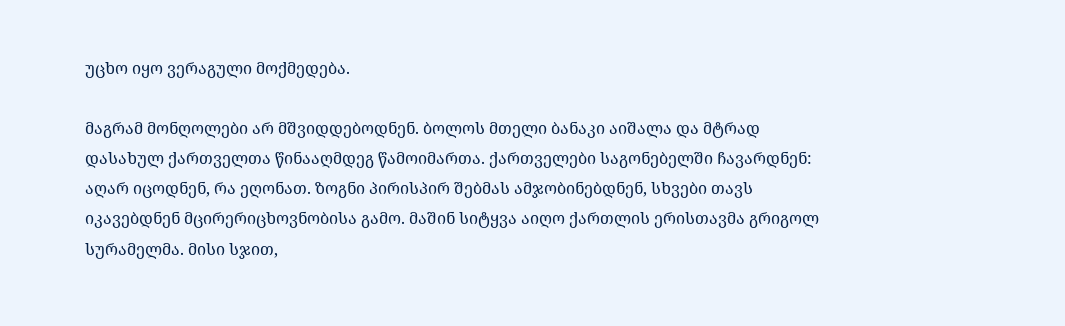უცხო იყო ვერაგული მოქმედება.

მაგრამ მონღოლები არ მშვიდდებოდნენ. ბოლოს მთელი ბანაკი აიშალა და მტრად დასახულ ქართველთა წინააღმდეგ წამოიმართა. ქართველები საგონებელში ჩავარდნენ: აღარ იცოდნენ, რა ეღონათ. ზოგნი პირისპირ შებმას ამჯობინებდნენ, სხვები თავს იკავებდნენ მცირერიცხოვნობისა გამო. მაშინ სიტყვა აიღო ქართლის ერისთავმა გრიგოლ სურამელმა. მისი სჯით,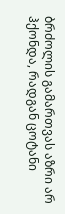ბრძოლის გამართვას აზრი არ ჰქონდა, რადგან ცოტანი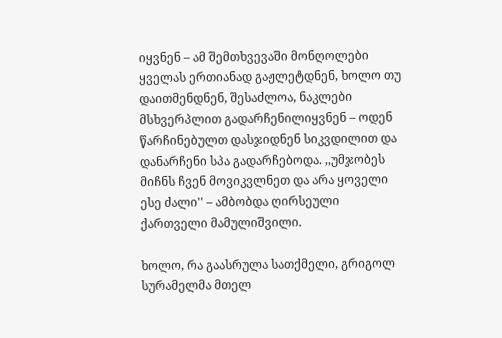იყვნენ – ამ შემთხვევაში მონღოლები ყველას ერთიანად გაჟლეტდნენ, ხოლო თუ დაითმენდნენ, შესაძლოა, ნაკლები მსხვერპლით გადარჩენილიყვნენ – ოდენ წარჩინებულთ დასჯიდნენ სიკვდილით და დანარჩენი სპა გადარჩებოდა. ,,უმჯობეს მიჩნს ჩვენ მოვიკვლნეთ და არა ყოველი ესე ძალი'' – ამბობდა ღირსეული ქართველი მამულიშვილი.

ხოლო, რა გაასრულა სათქმელი, გრიგოლ სურამელმა მთელ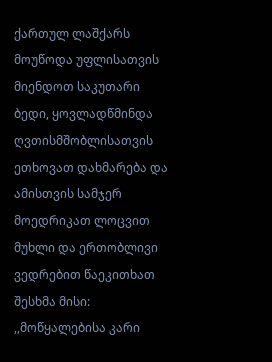ქართულ ლაშქარს მოუწოდა უფლისათვის მიენდოთ საკუთარი ბედი, ყოვლადწმინდა ღვთისმშობლისათვის ეთხოვათ დახმარება და ამისთვის სამჯერ მოედრიკათ ლოცვით მუხლი და ერთობლივი ვედრებით წაეკითხათ შესხმა მისი: ,,მოწყალებისა კარი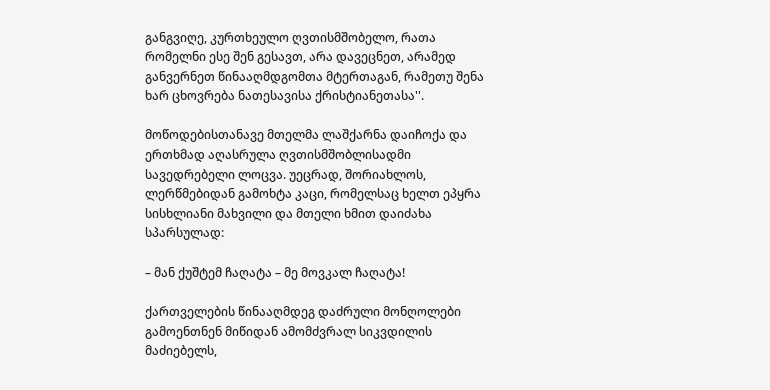განგვიღე, კურთხეულო ღვთისმშობელო, რათა რომელნი ესე შენ გესავთ, არა დავეცნეთ, არამედ განვერნეთ წინააღმდგომთა მტერთაგან, რამეთუ შენა ხარ ცხოვრება ნათესავისა ქრისტიანეთასა''.

მოწოდებისთანავე მთელმა ლაშქარნა დაიჩოქა და ერთხმად აღასრულა ღვთისმშობლისადმი სავედრებელი ლოცვა. უეცრად, შორიახლოს, ლერწმებიდან გამოხტა კაცი, რომელსაც ხელთ ეპყრა სისხლიანი მახვილი და მთელი ხმით დაიძახა სპარსულად:

– მან ქუშტემ ჩაღატა – მე მოვკალ ჩაღატა!

ქართველების წინააღმდეგ დაძრული მონღოლები გამოენთნენ მიწიდან ამომძვრალ სიკვდილის მაძიებელს,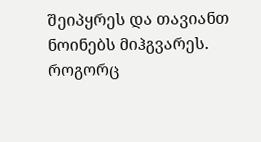შეიპყრეს და თავიანთ ნოინებს მიჰგვარეს. როგორც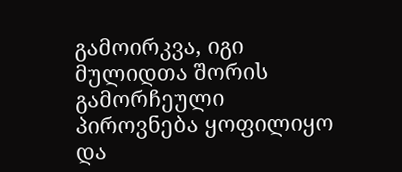გამოირკვა, იგი მულიდთა შორის გამორჩეული პიროვნება ყოფილიყო და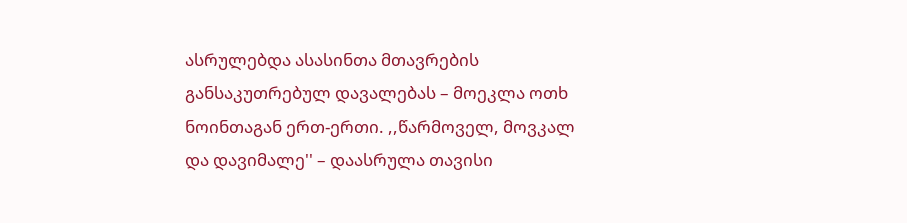ასრულებდა ასასინთა მთავრების განსაკუთრებულ დავალებას – მოეკლა ოთხ ნოინთაგან ერთ-ერთი. ,,წარმოველ, მოვკალ და დავიმალე'' – დაასრულა თავისი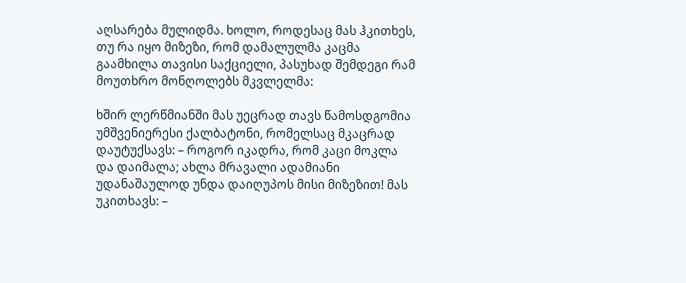აღსარება მულიდმა. ხოლო, როდესაც მას ჰკითხეს, თუ რა იყო მიზეზი, რომ დამალულმა კაცმა გაამხილა თავისი საქციელი, პასუხად შემდეგი რამ მოუთხრო მონღოლებს მკვლელმა:

ხშირ ლერწმიანში მას უეცრად თავს წამოსდგომია უმშვენიერესი ქალბატონი, რომელსაც მკაცრად დაუტუქსავს: – როგორ იკადრა, რომ კაცი მოკლა და დაიმალა; ახლა მრავალი ადამიანი უდანაშაულოდ უნდა დაიღუპოს მისი მიზეზით! მას უკითხავს: –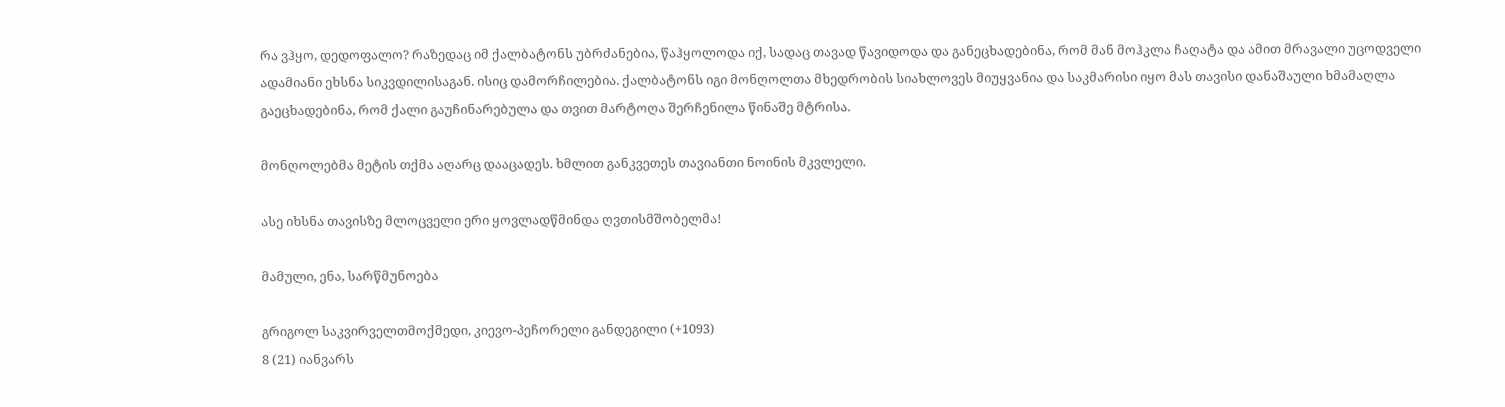რა ვჰყო, დედოფალო? რაზედაც იმ ქალბატონს უბრძანებია, წაჰყოლოდა იქ, სადაც თავად წავიდოდა და განეცხადებინა, რომ მან მოჰკლა ჩაღატა და ამით მრავალი უცოდველი ადამიანი ეხსნა სიკვდილისაგან. ისიც დამორჩილებია. ქალბატონს იგი მონღოლთა მხედრობის სიახლოვეს მიუყვანია და საკმარისი იყო მას თავისი დანაშაული ხმამაღლა გაეცხადებინა, რომ ქალი გაუჩინარებულა და თვით მარტოღა შერჩენილა წინაშე მტრისა.

მონღოლებმა მეტის თქმა აღარც დააცადეს. ხმლით განკვეთეს თავიანთი ნოინის მკვლელი.

ასე იხსნა თავისზე მლოცველი ერი ყოვლადწმინდა ღვთისმშობელმა!

მამული, ენა, სარწმუნოება

გრიგოლ საკვირველთმოქმედი, კიევო-პეჩორელი განდეგილი (+1093)
8 (21) იანვარს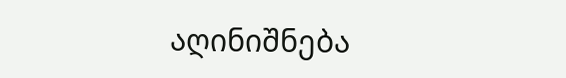აღინიშნება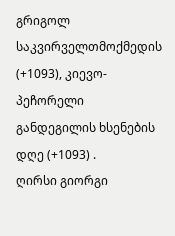გრიგოლ საკვირველთმოქმედის (+1093), კიევო-პეჩორელი განდეგილის ხსენების დღე (+1093) .
ღირსი გიორგი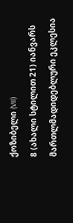ქოზიბელი (VII)
8 (ახალი სტილით 21) იანვარს მართლმადიდებლური ეკლესია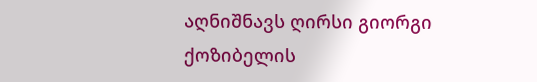აღნიშნავს ღირსი გიორგი ქოზიბელის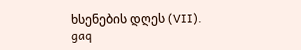ხსენების დღეს (VII).
gaq